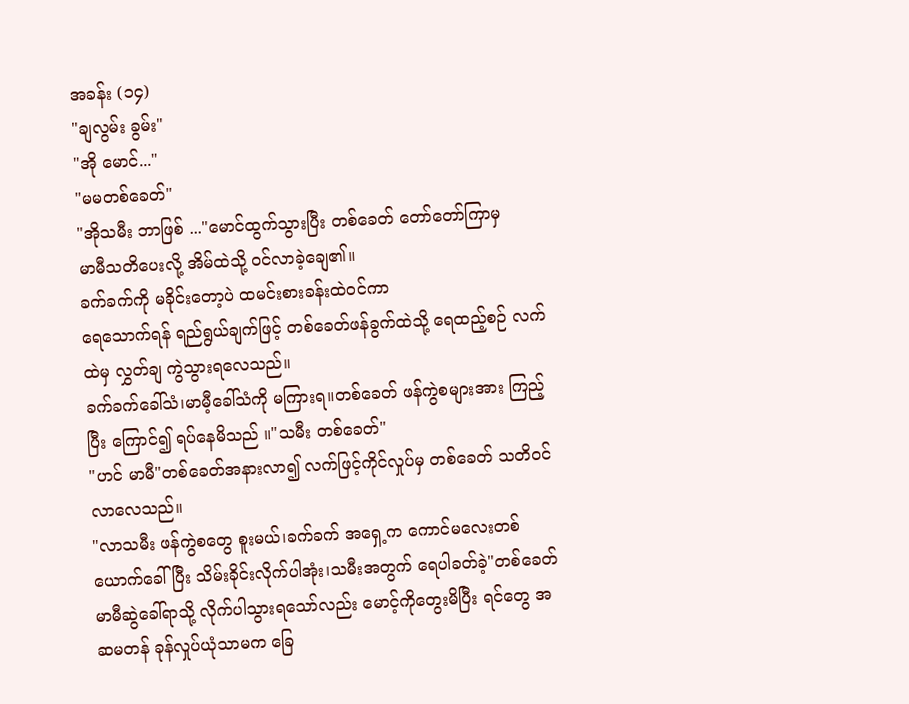အခန်း (၁၄)
"ချလွမ်း ခွမ်း"
"အို မောင်..."
"မမတစ်ခေတ်"
"အိုသမီး ဘာဖြစ် ..."မောင်ထွက်သွားပြီး တစ်ခေတ် တော်တော်ကြာမှ
မာမီသတိပေးလို့ အိမ်ထဲသို့ ဝင်လာခဲ့ချေ၏။
ခက်ခက်ကို မခိုင်းတော့ပဲ ထမင်းစားခန်းထဲဝင်ကာ
ရေသောက်ရန် ရည်ရွယ်ချက်ဖြင့် တစ်ခေတ်ဖန်ခွက်ထဲသို့ ရေထည့်စဉ် လက်ထဲမှ လွှတ်ချ ကွဲသွားရလေသည်။
ခက်ခက်ခေါ်သံ၊မာမီ့ခေါ်သံကို မကြားရ။တစ်ခေတ် ဖန်ကွဲစများအား ကြည့်ပြီး ကြောင်၍ ရပ်နေမိသည် ။"သမီး တစ်ခေတ်"
"ဟင် မာမီ"တစ်ခေတ်အနားလာ၍ လက်ဖြင့်ကိုင်လှုပ်မှ တစ်ခေတ် သတိဝင်လာလေသည်။
"လာသမီး ဖန်ကွဲစတွေ စူးမယ်၊ခက်ခက် အရှေ့က ကောင်မလေးတစ်ယောက်ခေါ်ပြီး သိမ်းခိုင်းလိုက်ပါအုံး၊သမီးအတွက် ရေပါခတ်ခဲ့"တစ်ခေတ် မာမီဆွဲခေါ်ရာသို့ လိုက်ပါသွားရသော်လည်း မောင့်ကိုတွေးမိပြီး ရင်တွေ အဆမတန် ခုန်လှုပ်ယုံသာမက ခြေ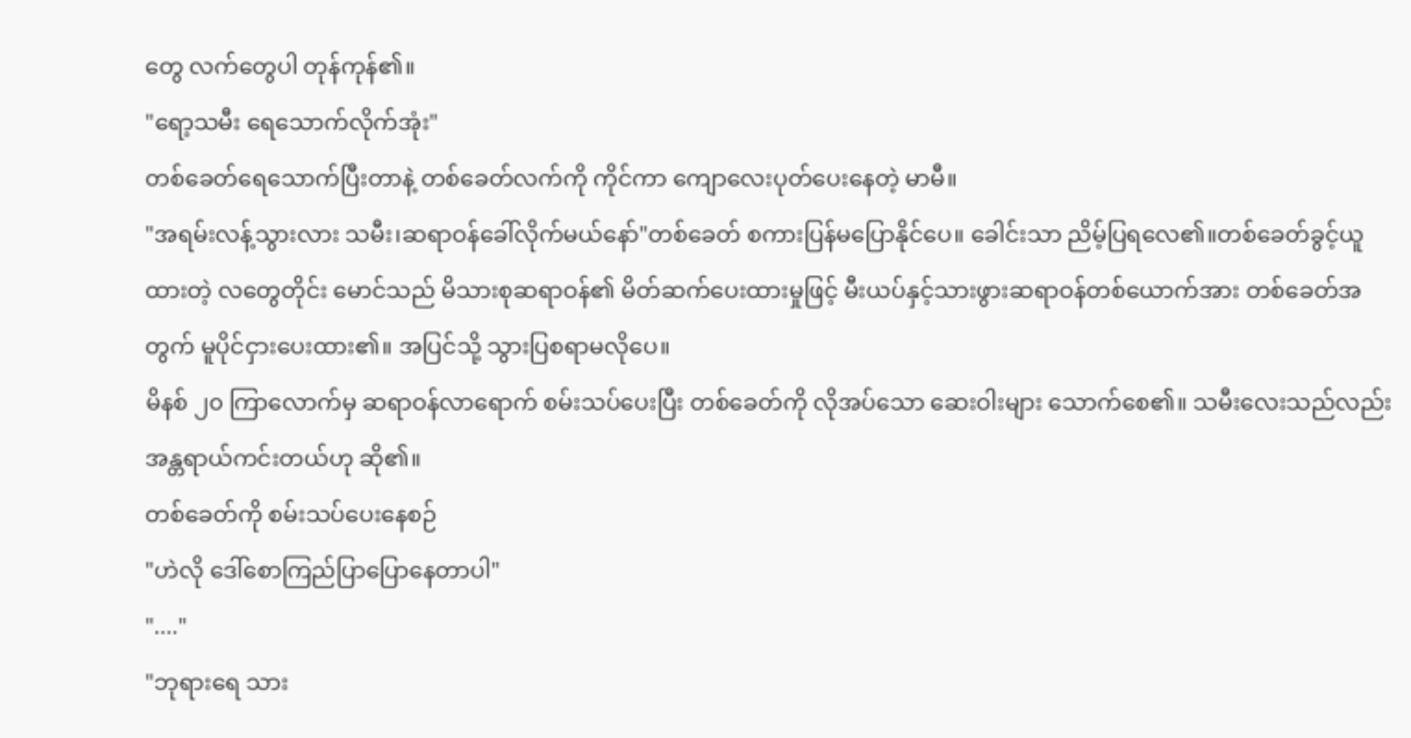တွေ လက်တွေပါ တုန်ကုန်၏။
"ရော့သမီး ရေသောက်လိုက်အုံး"
တစ်ခေတ်ရေသောက်ပြီးတာနဲ့ တစ်ခေတ်လက်ကို ကိုင်ကာ ကျောလေးပုတ်ပေးနေတဲ့ မာမီ။
"အရမ်းလန့်သွားလား သမီး၊ဆရာဝန်ခေါ်လိုက်မယ်နော်"တစ်ခေတ် စကားပြန်မပြောနိုင်ပေ။ ခေါင်းသာ ညိမ့်ပြရလေ၏။တစ်ခေတ်ခွင့်ယူထားတဲ့ လတွေတိုင်း မောင်သည် မိသားစုဆရာဝန်၏ မိတ်ဆက်ပေးထားမှုဖြင့် မီးယပ်နှင့်သားဖွားဆရာဝန်တစ်ယောက်အား တစ်ခေတ်အတွက် မူပိုင်ငှားပေးထား၏။ အပြင်သို့ သွားပြစရာမလိုပေ။
မိနစ် ၂၀ ကြာလောက်မှ ဆရာဝန်လာရောက် စမ်းသပ်ပေးပြီး တစ်ခေတ်ကို လိုအပ်သော ဆေးဝါးများ သောက်စေ၏။ သမီးလေးသည်လည်း အန္တရာယ်ကင်းတယ်ဟု ဆို၏။
တစ်ခေတ်ကို စမ်းသပ်ပေးနေစဉ်
"ဟဲလို ဒေါ်စောကြည်ပြာပြောနေတာပါ"
"...."
"ဘုရားရေ သား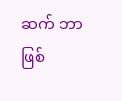ဆက် ဘာဖြစ်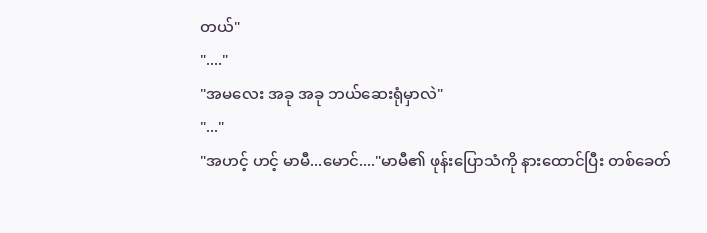တယ်"
"...."
"အမလေး အခု အခု ဘယ်ဆေးရုံမှာလဲ"
"..."
"အဟင့် ဟင့် မာမီ...မောင်...."မာမီ၏ ဖုန်းပြောသံကို နားထောင်ပြီး တစ်ခေတ်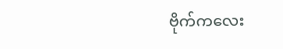ဗိုက်ကလေး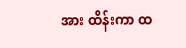အား ထိန်းကာ ထ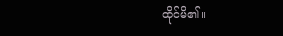ထိုင်မိ၏။